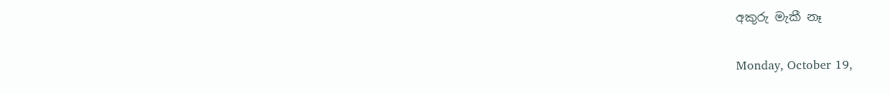අකුරු මැකී නෑ

Monday, October 19,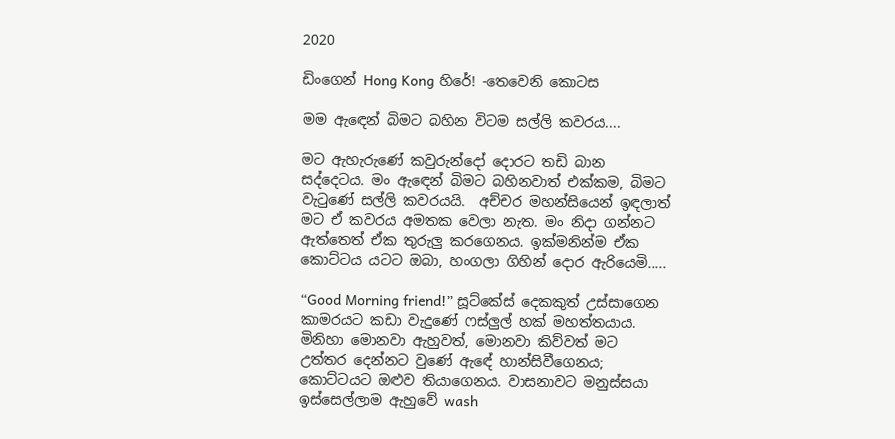2020

ඩිංගෙන් Hong Kong හිරේ! -තෙවෙනි කොටස

මම ඇඳෙන් බිමට බහින විටම සල්ලි කවරය....

මට ඇහැරුණේ කවුරුන්දෝ දොරට තඩි බාන සද්දෙටය. මං ඇඳෙන් බිමට බහිනවාත් එක්කම, බිමට වැටුණේ සල්ලි කවරයයි.  අච්චර මහන්සියෙන් ඉඳලාත් මට ඒ කවරය අමතක වෙලා නැත. මං නිදා ගන්නට ඇත්තෙත් ඒක තුරුලු කරගෙනය. ඉක්මනින්ම ඒක කොට්ටය යටට ඔබා, හංගලා ගිහින් දොර ඇරියෙමි.....

“Good Morning friend!” සූට්කේස් දෙකකුත් උස්සාගෙන කාමරයට කඩා වැදුණේ ෆස්ලුල් හක් මහත්තයාය. මිනිහා මොනවා ඇහුවත්, මොනවා කිව්වත් මට උත්තර දෙන්නට වුණේ ඇඳේ හාන්සිවීගෙනය; කොට්ටයට ඔළුව තියාගෙනය. වාසනාවට මනුස්සයා ඉස්සෙල්ලාම ඇහුවේ wash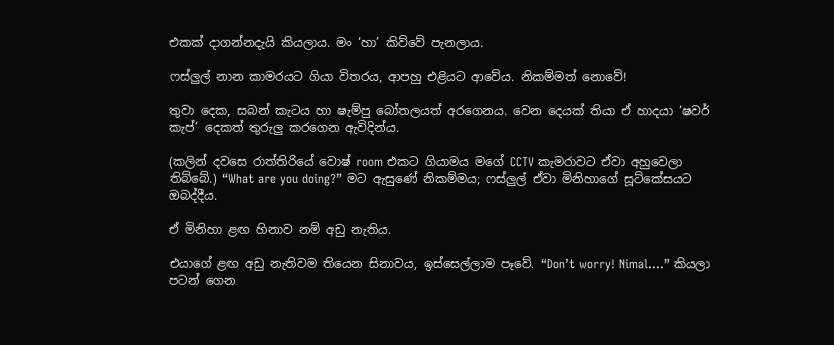එකක් දාගන්නදැයි කියලාය. මං ‘හා’ කිව්වේ පැනලාය.

ෆස්ලුල් නාන කාමරයට ගියා විතරය, ආපහු එළියට ආවේය. නිකම්මත් නොවේ!

තුවා දෙක, සබන් කැටය හා ෂැම්පු බෝතලයත් අරගෙනය. වෙන දෙයක් තියා ඒ හාදයා ‘ෂවර් කැප්’ දෙකත් තුරුලු කරගෙන ඇවිදින්ය.

(කලින් දවසෙ රාත්තිරියේ වොෂ් room එකට ගියාමය මගේ CCTV කැමරාවට ඒවා අහුවෙලා තිබ්බේ.) “What are you doing?” මට ඇසුණේ නිකම්මය; ෆස්ලුල් ඒවා මිනිහාගේ සූට්කේසයට ඔබද්දීය.

ඒ මිනිහා ළඟ හිනාව නම් අඩු නැතිය.

එයාගේ ළඟ අඩු නැතිවම තියෙන සිනාවය, ඉස්සෙල්ලාම පෑවේ. “Don’t worry! Nimal....” කියලා පටන් ගෙන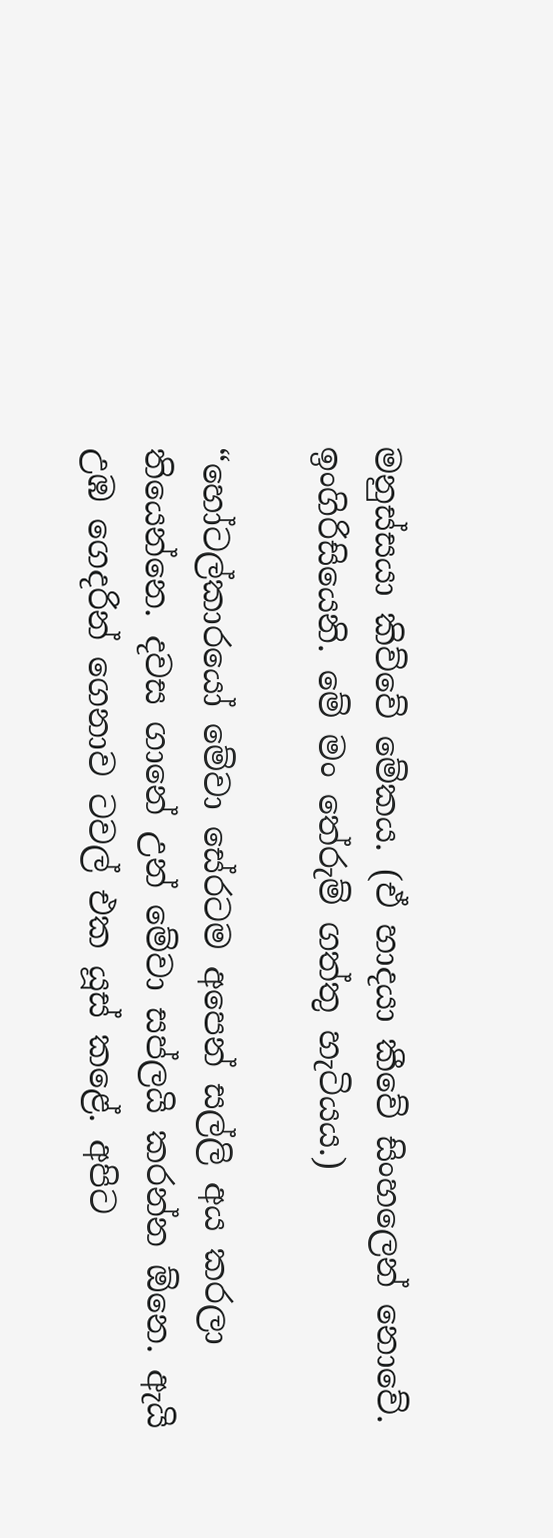මනුස්සයා කිව්වේ මේකය. (ඒ හාදයා කීවේ සිංහලෙන් නොවේ. ඉංගිරිසියෙනි. මේ මං තේරුම් ගත්තු හැටියය.)

“හෝටල්කාරයෝ මේවා සේරටම අපෙන් සල්ලි අය කරලා තියෙන්නෙ. දවස ගානේ උන් මේවා සප්ලයි කරන්න ඕනෙ. ඇයි උඹ ගෙදරින් ගෙනාව ටවල් එක යූස් කළේ. අපිට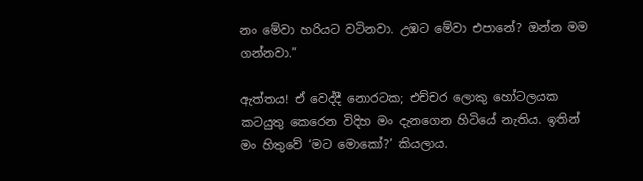නං මේවා හරියට වටිනවා. උඹට මේවා එපානේ? ඔන්න මම ගන්නවා.”

ඇත්තය! ඒ වෙද්දී නොරටක; එච්චර ලොකු හෝටලයක කටයුතු කෙරෙන විදිහ මං දැනගෙන හිටියේ නැතිය. ඉතින් මං හිතුවේ ‘මට මොකෝ?’ කියලාය.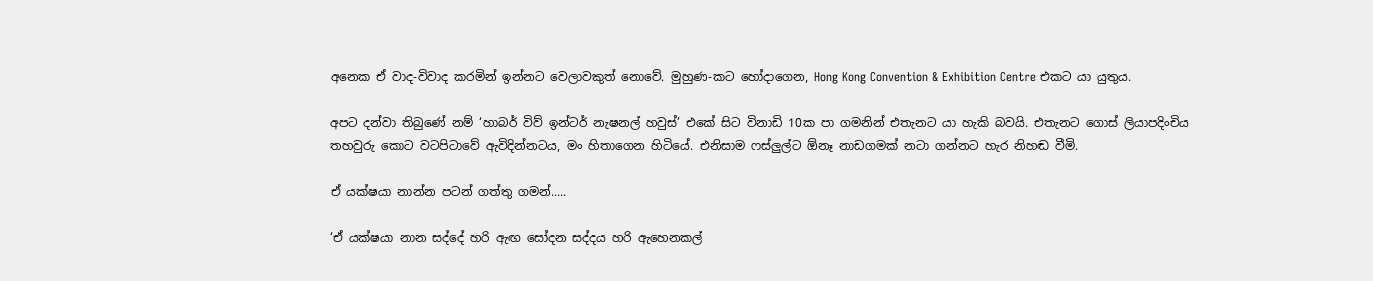අනෙක ඒ වාද-විවාද කරමින් ඉන්නට වෙලාවකුත් නොවේ. මුහුණ-කට හෝදාගෙන, Hong Kong Convention & Exhibition Centre එකට යා යුතුය.

අපට දන්වා තිබුණේ නම් ‘හාබර් විව් ඉන්ටර් නැෂනල් හවුස්’ එකේ සිට විනාඩි 10ක පා ගමනින් එතැනට යා හැකි බවයි. එතැනට ගොස් ලියාපදිංචිය තහවුරු කොට වටපිටාවේ ඇවිදින්නටය, මං හිතාගෙන හිටියේ. එනිසාම ෆස්ලුල්ට ඕනෑ නාඩගමක් නටා ගන්නට හැර නිහඬ වීමි.

ඒ යක්ෂයා නාන්න පටන් ගත්තු ගමන්.....

‘ඒ යක්ෂයා නාන සද්දේ හරි ඇඟ සෝදන සද්දය හරි ඇහෙනකල්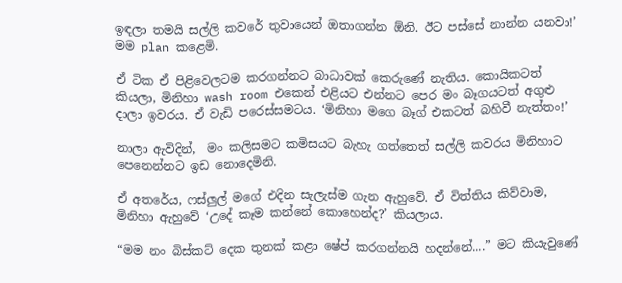ඉඳලා තමයි සල්ලි කවරේ තුවායෙන් ඔතාගන්න ඕනි. ඊට පස්සේ නාන්න යනවා!’ මම plan කළෙමි.

ඒ ටික ඒ පිළිවෙලටම කරගන්නට බාධාවක් කෙරුණේ නැතිය. කොයිකටත් කියලා, මිනිහා wash room එකෙන් එළියට එන්නට පෙර මං බෑගයටත් අගුළු දාලා ඉවරය. ඒ වැඩි පරෙස්සමටය. ‘මිනිහා මගෙ බෑග් එකටත් බහිවී නැත්තං!’

නාලා ඇවිදින්,  මං කලිසමට කමිසයට බැහැ ගත්තෙත් සල්ලි කවරය මිනිහාට පෙනෙන්නට ඉඩ නොදෙමිනි.

ඒ අතරේය, ෆස්ලුල් මගේ එදින සැලැස්ම ගැන ඇහුවේ. ඒ විත්තිය කිව්වාම, මිනිහා ඇහුවේ ‘උදේ කෑම කන්නේ කොහෙන්ද?’ කියලාය.

“මම නං බිස්කට් දෙක තුනක් කළා ෂේප් කරගන්නයි හදන්නේ....” මට කියැවුණේ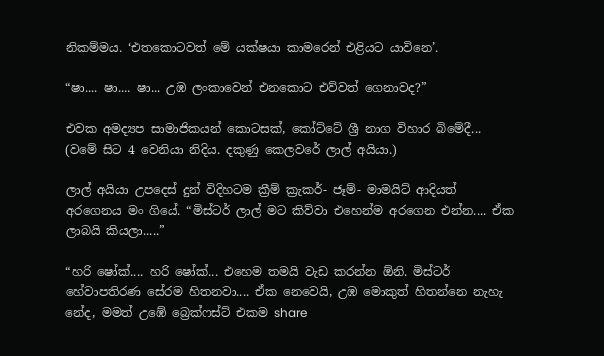නිකම්මය. ‘එතකොටවත් මේ යක්ෂයා කාමරෙන් එළියට යාවිනෙ’.

“ෂා.... ෂා.... ෂා... උඹ ලංකාවෙන් එනකොට එව්වත් ගෙනාවද?”

එවක අමද්‍යප සාමාජිකයන් කොටසක්, කෝට්ටේ ශ්‍රී නාග විහාර බිමේදී... (වමේ සිට 4 වෙනියා නිදිය. දකුණු කෙලවරේ ලාල් අයියා.)

ලාල් අයියා උපදෙස් දුන් විදිහටම ක්‍රීම් ක්‍රැකර්- ජෑම්- මාමයිට් ආදියත් අරගෙනය මං ගියේ. “මිස්ටර් ලාල් මට කිව්වා එහෙන්ම අරගෙන එන්න.... ඒක ලාබයි කියලා.....”

“හරි ෂෝක්.... හරි ෂෝක්... එහෙම තමයි වැඩ කරන්න ඕනි. මිස්ටර් හේවාපතිරණ සේරම හිතනවා.... ඒක නෙවෙයි, උඹ මොකුත් හිතන්නෙ නැහැ නේද, මමත් උඹේ බ්‍රෙක්ෆස්ට් එකම share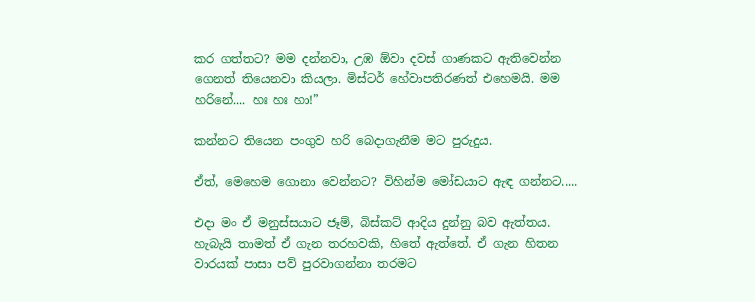කර ගත්තට? මම දන්නවා, උඹ ඕවා දවස් ගාණකට ඇතිවෙන්න ගෙනත් තියෙනවා කියලා. මිස්ටර් හේවාපතිරණත් එහෙමයි. මම හරිනේ.... හඃ හඃ හා!”

කන්නට තියෙන පංගුව හරි බෙදාගැනීම මට පුරුදුය.

ඒත්, මෙහෙම ගොනා වෙන්නට? විහින්ම මෝඩයාට ඇඳ ගන්නට.....

එදා මං ඒ මනුස්සයාට ජෑම්, බිස්කට් ආදිය දුන්නු බව ඇත්තය. හැබැයි තාමත් ඒ ගැන තරහවකි, හිතේ ඇත්තේ. ඒ ගැන හිතන වාරයක් පාසා පව් පුරවාගන්නා තරමට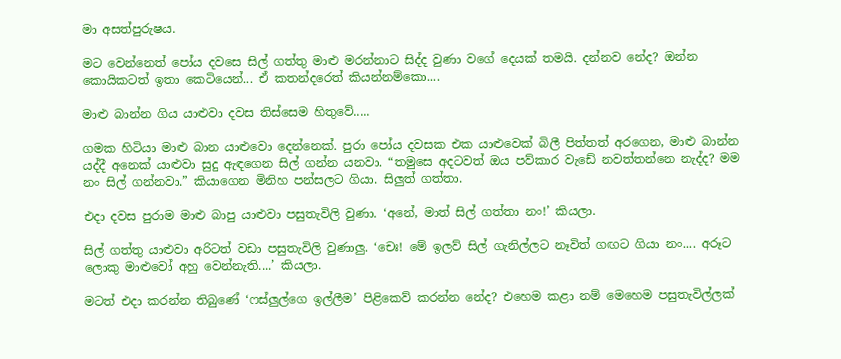මා අසත්පුරුෂය.

මට වෙන්නෙත් පෝය දවසෙ සිල් ගත්තු මාළු මරන්නාට සිද්ද වුණා වගේ දෙයක් තමයි. දන්නව නේද? ඔන්න කොයිකටත් ඉතා කෙටියෙන්... ඒ කතන්දරෙත් කියන්නම්කො....

මාළු බාන්න ගිය යාළුවා දවස තිස්සෙම හිතුවේ.....

ගමක හිටියා මාළු බාන යාළුවො දෙන්නෙක්. පුරා පෝය දවසක එක යාළුවෙක් බිලී පිත්තත් අරගෙන, මාළු බාන්න යද්දී අනෙක් යාළුවා සුදු ඇඳගෙන සිල් ගන්න යනවා. “තමුසෙ අදටවත් ඔය පව්කාර වැඩේ නවත්තන්නෙ නැද්ද? මම නං සිල් ගන්නවා.” කියාගෙන මිනිහ පන්සලට ගියා. සිලුත් ගත්තා.

එදා දවස පුරාම මාළු බාපු යාළුවා පසුතැවිලි වුණා. ‘අනේ, මාත් සිල් ගත්තා නං!’ කියලා.

සිල් ගත්තු යාළුවා අරිටත් වඩා පසුතැවිලි වුණාලු. ‘චෙඃ! මේ ඉලව් සිල් ගැනිල්ලට නෑවිත් ගඟට ගියා නං.... අරූට ලොකු මාළුවෝ අහු වෙන්නැති....’ කියලා.

මටත් එදා කරන්න තිබුණේ ‘ෆස්ලුල්ගෙ ඉල්ලීම’ පිළිකෙව් කරන්න නේද? එහෙම කළා නම් මෙහෙම පසුතැවිල්ලක්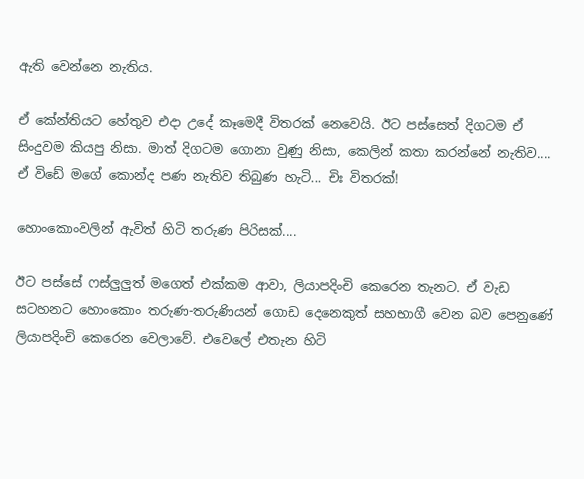ඇති වෙන්නෙ නැතිය.

ඒ කේන්තියට හේතුව එදා උදේ කෑමෙදී විතරක් නෙවෙයි. ඊට පස්සෙත් දිගටම ඒ සිංදුවම කියපු නිසා. මාත් දිගටම ගොනා වුණු නිසා, කෙලින් කතා කරන්නේ නැතිව.... ඒ විඩේ මගේ කොන්ද පණ නැතිව තිබුණ හැටි... චිඃ විතරක්!

හොංකොංවලින් ඇවිත් හිටි තරුණ පිරිසක්....

ඊට පස්සේ ෆස්ලුලුත් මගෙත් එක්කම ආවා, ලියාපදිංචි කෙරෙන තැනට. ඒ වැඩ සටහනට හොංකොං තරුණ-තරුණියන් ගොඩ දෙනෙකුත් සහභාගී වෙන බව පෙනුණේ ලියාපදිංචි කෙරෙන වෙලාවේ. එවෙලේ එතැන හිටි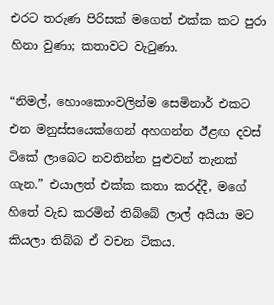එරට තරුණ පිරිසක් මගෙත් එක්ක කට පුරා හිනා වුණා; කතාවට වැටුණා.

“නිමල්, හොංකොංවලින්ම සෙමිනාර් එකට එන මනුස්සයෙක්ගෙන් අහගන්න ඊළඟ දවස් ටිකේ ලාබෙට නවතින්න පුළුවන් තැනක් ගැන.” එයාලත් එක්ක කතා කරද්දී, මගේ හිතේ වැඩ කරමින් තිබ්බේ ලාල් අයියා මට කියලා තිබ්බ ඒ වචන ටිකය.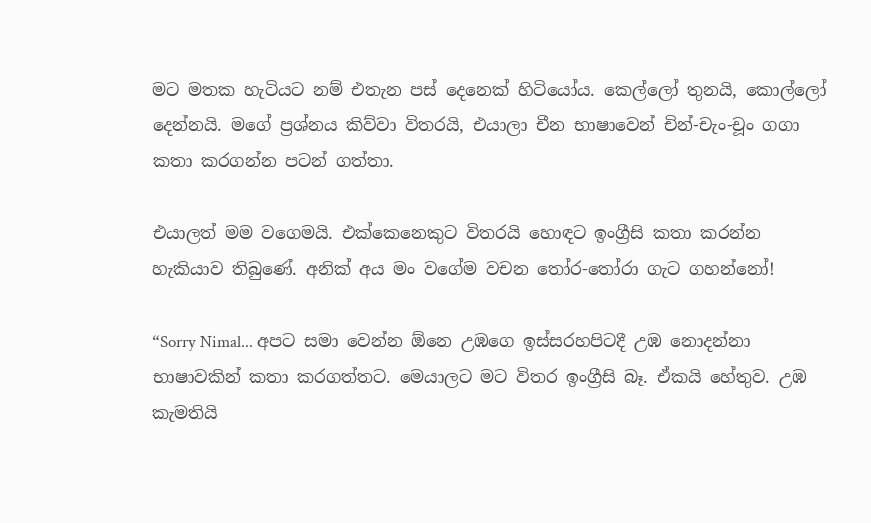මට මතක හැටියට නම් එතැන පස් දෙනෙක් හිටියෝය. කෙල්ලෝ තුනයි, කොල්ලෝ දෙන්නයි. මගේ ප්‍රශ්නය කිව්වා විතරයි, එයාලා චීන භාෂාවෙන් චින්-චැං-චූං ගගා කතා කරගන්න පටන් ගත්තා.

එයාලත් මම වගෙමයි. එක්කෙනෙකුට විතරයි හොඳට ඉංග්‍රීසි කතා කරන්න හැකියාව තිබුණේ. අනික් අය මං වගේම වචන තෝර-තෝරා ගැට ගහන්නෝ!

“Sorry Nimal... අපට සමා වෙන්න ඕනෙ උඹගෙ ඉස්සරහපිටදී උඹ නොදන්නා භාෂාවකින් කතා කරගත්තට. මෙයාලට මට විතර ඉංග්‍රීසි බෑ. ඒකයි හේතුව. උඹ කැමතියි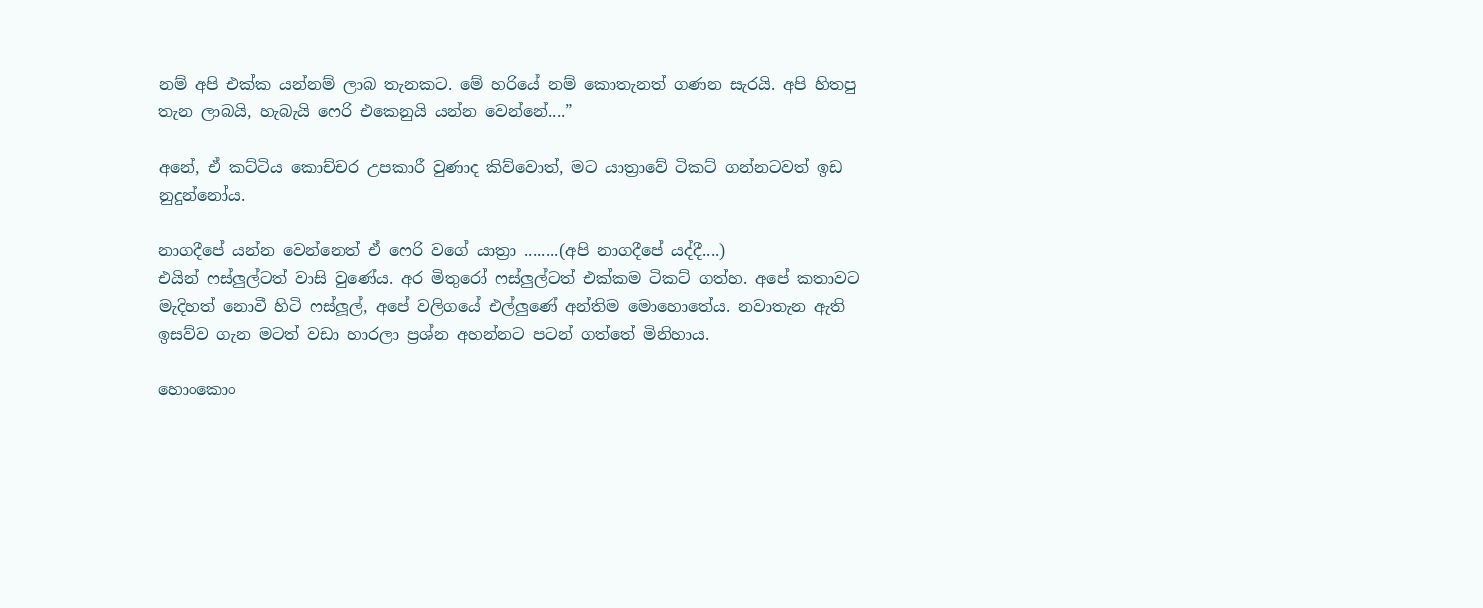නම් අපි එක්ක යන්නම් ලාබ තැනකට. මේ හරියේ නම් කොතැනත් ගණන සැරයි. අපි හිතපු තැන ලාබයි, හැබැයි ෆෙරි එකෙනුයි යන්න වෙන්නේ....”

අනේ, ඒ කට්ටිය කොච්චර උපකාරී වුණාද කිව්වොත්, මට යාත්‍රාවේ ටිකට් ගන්නටවත් ඉඩ නුදුන්නෝය.

නාගදීපේ යන්න වෙන්නෙත් ඒ ෆෙරි වගේ යාත්‍රා ........(අපි නාගදීපේ යද්දී....)
එයින් ෆස්ලුල්ටත් වාසි වුණේය. අර මිතුරෝ ෆස්ලුල්ටත් එක්කම ටිකට් ගත්හ. අපේ කතාවට මැදිහත් නොවී හිටි ෆස්ලූල්, අපේ වලිගයේ එල්ලුණේ අන්තිම මොහොතේය. නවාතැන ඇති ඉසව්ව ගැන මටත් වඩා හාරලා ප්‍රශ්න අහන්නට පටන් ගත්තේ මිනිහාය.

හොංකොං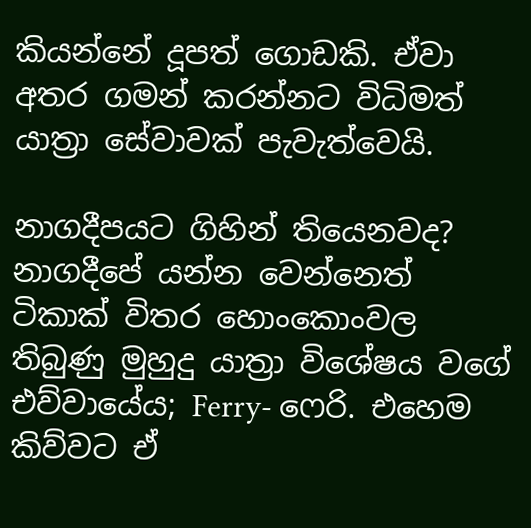කියන්නේ දූපත් ගොඩකි. ඒවා අතර ගමන් කරන්නට විධිමත් යාත්‍රා සේවාවක් පැවැත්වෙයි.

නාගදීපයට ගිහින් තියෙනවද? නාගදීපේ යන්න වෙන්නෙත් ටිකාක් විතර හොංකොංවල තිබුණු මුහුදු යාත්‍රා විශේෂය වගේ එව්වායේය; Ferry- ෆෙරි. එහෙම කිව්වට ඒ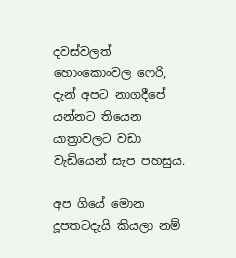දවස්වලත් හොංකොංවල ෆෙරි, දැන් අපට නාගදීපේ යන්නට තියෙන යාත්‍රාවලට වඩා වැඩියෙන් සැප පහසුය.

අප ගියේ මොන දූපතටදැයි කියලා නම්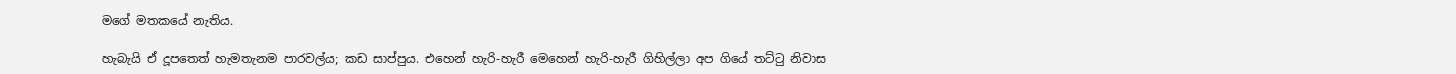මගේ මතකයේ නැතිය.

හැබැයි ඒ දූපතෙත් හැමතැනම පාරවල්ය; කඩ සාප්පුය. එහෙන් හැරි-හැරී මෙහෙන් හැරි-හැරී ගිහිල්ලා අප ගියේ තට්ටු නිවාස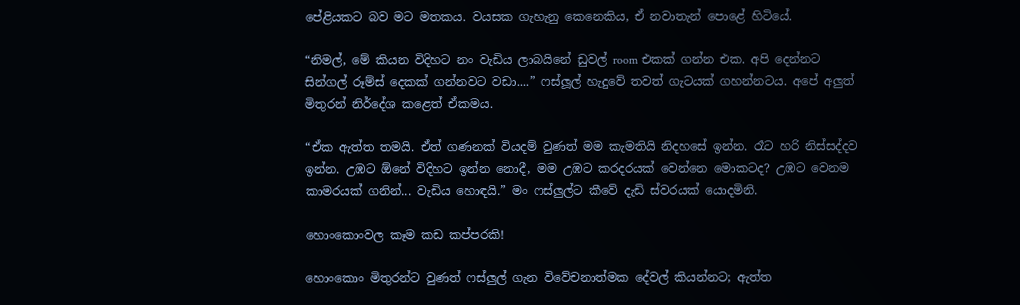පේළියකට බව මට මතකය. වයසක ගැහැනු කෙනෙකිය, ඒ නවාතැන් පොළේ හිටියේ.

“නිමල්, මේ කියන විදිහට නං වැඩිය ලාබයිනේ ඩුවල් room එකක් ගන්න එක. අපි දෙන්නට සින්ගල් රූම්ස් දෙකක් ගන්නවට වඩා....” ෆස්ලූල් හැදුවේ තවත් ගැටයක් ගහන්නටය. අපේ අලුත් මිතුරන් නිර්දේශ කළෙත් ඒකමය.

“ඒක ඇත්ත තමයි. ඒත් ගණනක් වියදම් වුණත් මම කැමතියි නිදහසේ ඉන්න. රෑට හරි නිස්සද්දව ඉන්න. උඹට ඕනේ විදිහට ඉන්න නොදී, මම උඹට කරදරයක් වෙන්නෙ මොකටද? උඹට වෙනම කාමරයක් ගනින්... වැඩිය හොඳයි.” මං ෆස්ලුල්ට කීවේ දැඩි ස්වරයක් යොදමිනි.

හොංකොංවල කෑම කඩ කප්පරකි!

හොංකොං මිතුරන්ට වුණත් ෆස්ලුල් ගැන විවේචනාත්මක දේවල් කියන්නට; ඇත්ත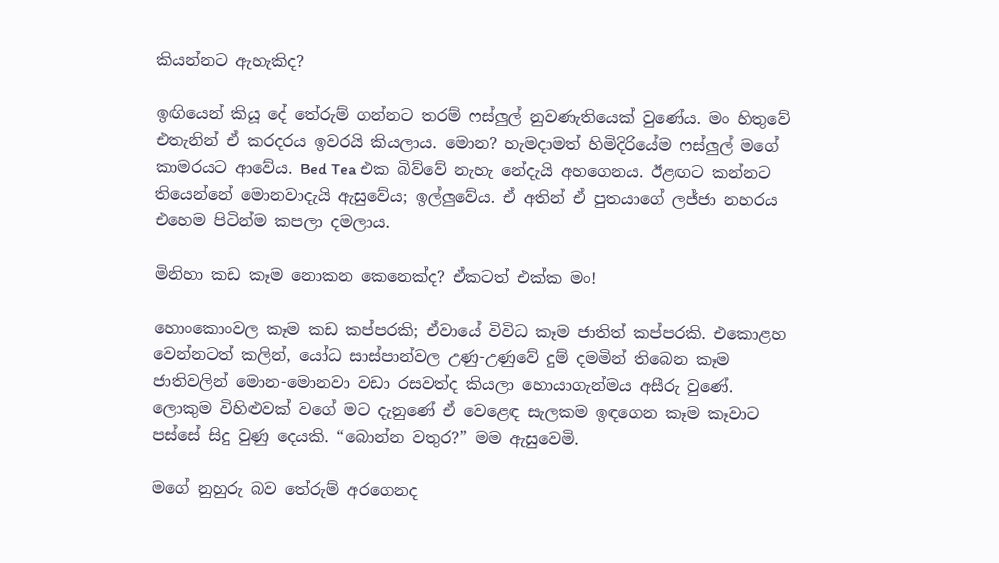කියන්නට ඇහැකිද?

ඉඟියෙන් කියූ දේ තේරුම් ගන්නට තරම් ෆස්ලුල් නුවණැතියෙක් වුණේය. මං හිතුවේ එතැනින් ඒ කරදරය ඉවරයි කියලාය. මොන? හැමදාමත් හිමිදිරියේම ෆස්ලුල් මගේ කාමරයට ආවේය. Bed Tea එක බිව්වේ නැහැ නේදැයි අහගෙනය. ඊළඟට කන්නට තියෙන්නේ මොනවාදැයි ඇසුවේය; ඉල්ලුවේය. ඒ අතින් ඒ පුතයාගේ ලජ්ජා නහරය එහෙම පිටින්ම කපලා දමලාය.

මිනිහා කඩ කෑම නොකන කෙනෙක්ද? ඒකටත් එක්ක මං!

හොංකොංවල කෑම කඩ කප්පරකි; ඒවායේ විවිධ කෑම ජාතිත් කප්පරකි. එකොළහ වෙන්නටත් කලින්, යෝධ සාස්පාන්වල උණු-උණුවේ දුම් දමමින් තිබෙන කෑම ජාතිවලින් මොන-මොනවා වඩා රසවත්ද කියලා හොයාගැන්මය අසීරු වුණේ. ලොකුම විහිළුවක් වගේ මට දැනුණේ ඒ වෙළෙඳ සැලකම ඉඳගෙන කෑම කෑවාට පස්සේ සිදු වුණු දෙයකි. “බොන්න වතුර?” මම ඇසුවෙමි.

මගේ නුහුරු බව තේරුම් අරගෙනද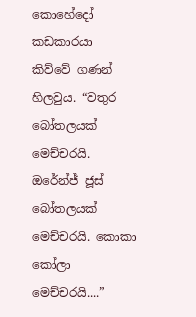කොහේදෝ කඩකාරයා කිව්වේ ගණන් හිලවුය. “වතුර බෝතලයක් මෙච්චරයි. ඔරේන්ජ් ජූස් බෝතලයක් මෙච්චරයි. කොකා කෝලා මෙච්චරයි....”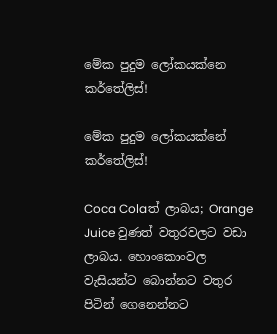මේක පුදුම ලෝකයක්නෙ කර්තේලිස්!

මේක පුදුම ලෝකයක්නේ කර්තේලිස්!

Coca Colaත් ලාබය; Orange Juice වුණත් වතුරවලට වඩා ලාබය. හොංකොංවල වැසියන්ට බොන්නට වතුර පිටින් ගෙනෙන්නට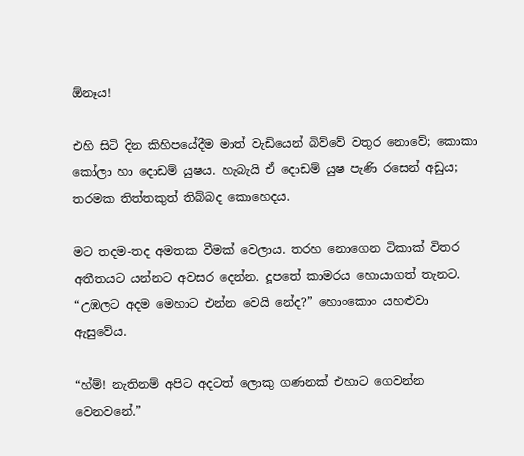ඕනෑය!

එහි සිටි දින කිහිපයේදීම මාත් වැඩියෙන් බිව්වේ වතුර නොවේ; කොකා කෝලා හා දොඩම් යුෂය. හැබැයි ඒ දොඩම් යුෂ පැණි රසෙන් අඩුය; තරමක තිත්තකුත් තිබ්බද කොහෙදය.

මට තදම-තද අමතක වීමක් වෙලාය. තරහ නොගෙන ටිකාක් විතර අතීතයට යන්නට අවසර දෙන්න. දූපතේ කාමරය හොයාගත් තැනට. “උඹලට අදම මෙහාට එන්න වෙයි නේද?” හොංකොං යහළුවා ඇසුවේය.

“හ්ම්! නැතිනම් අපිට අදටත් ලොකු ගණනක් එහාට ගෙවන්න වෙනවනේ.”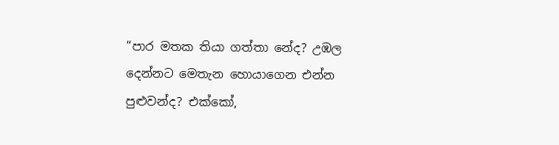“පාර මතක තියා ගත්තා නේද? උඹල දෙන්නට මෙතැන හොයාගෙන එන්න පුළුවන්ද? එක්කෝ,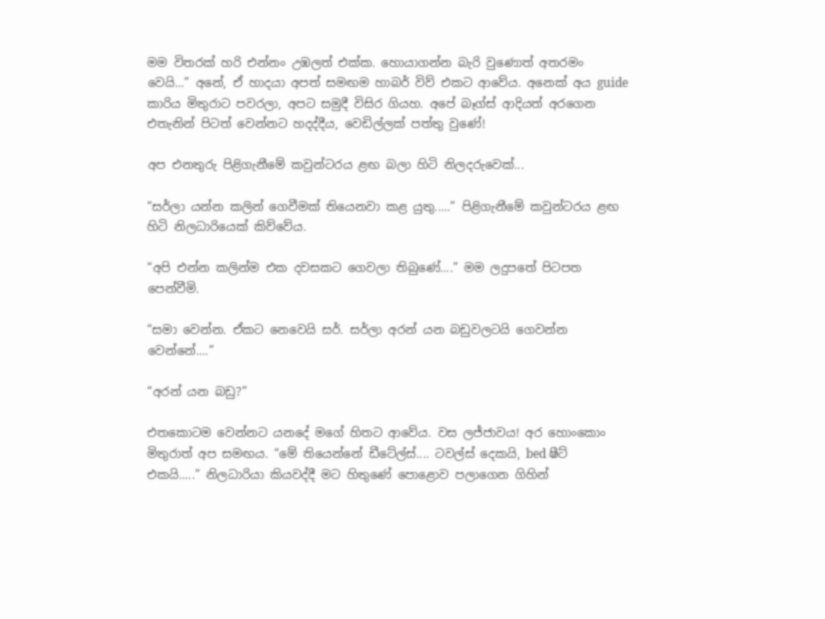මම විතරක් හරි එන්නං උඹලත් එක්ක. හොයාගන්න බැරි වුණොත් අතරමං වෙයි...” අනේ, ඒ හාදයා අපත් සමඟම හාබර් විව් එකට ආවේය. අනෙක් අය guide කාරිය මිතුරාට පවරලා, අපට සමුදී විසිර ගියහ. අපේ බෑග්ස් ආදියත් අරගෙන එතැනින් පිටත් වෙන්නට හදද්දීය, වෙඩිල්ලක් පත්තු වුණේ!

අප එනතුරු පිළිගැනීමේ කවුන්ටරය ළඟ බලා හිටි නිලදරුවෙක්...

“සර්ලා යන්න කලින් ගෙවීමක් තියෙනවා කළ යුතු.....” පිළිගැනීමේ කවුන්ටරය ළඟ හිටි නිලධාරියෙක් කිව්වේය.

“අපි එන්න කලින්ම එක දවසකට ගෙවලා තිබුණේ....” මම ලදුපතේ පිටපත පෙන්වීමි.

“සමා වෙන්න. ඒකට නෙවෙයි සර්. සර්ලා අරන් යන බඩුවලටයි ගෙවන්න වෙන්නේ....”

“අරන් යන බඩු?”

එතකොටම වෙන්නට යනදේ මගේ හිතට ආවේය. වස ලජ්ජාවය! අර හොංකොං මිතුරාත් අප සමඟය. “මේ තියෙන්නේ ඩීටේල්ස්.... ටවල්ස් දෙකයි, bed ෂීට් එකයි.....” නිලධාරියා කියවද්දී මට හිතුණේ පොළොව පලාගෙන ගිහින්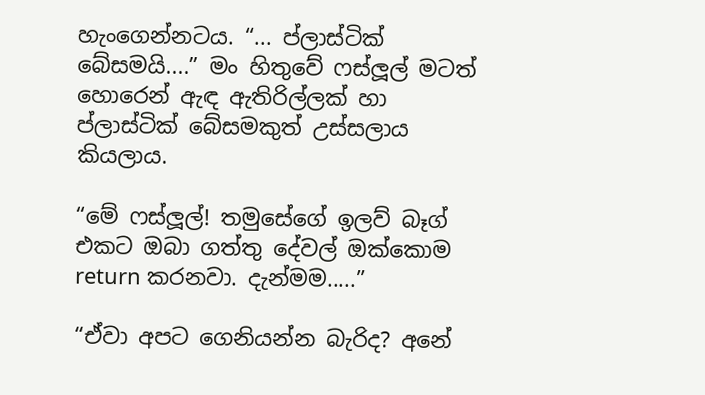හැංගෙන්නටය. “... ප්ලාස්ටික් බේසමයි....” මං හිතුවේ ෆස්ලූල් මටත් හොරෙන් ඇඳ ඇතිරිල්ලක් හා ප්ලාස්ටික් බේසමකුත් උස්සලාය කියලාය.

“මේ ෆස්ලූල්! තමුසේගේ ඉලව් බෑග් එකට ඔබා ගත්තු දේවල් ඔක්කොම return කරනවා. දැන්මම.....”

“ඒවා අපට ගෙනියන්න බැරිද? අනේ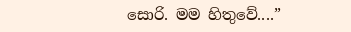සොරි. මම හිතුවේ....”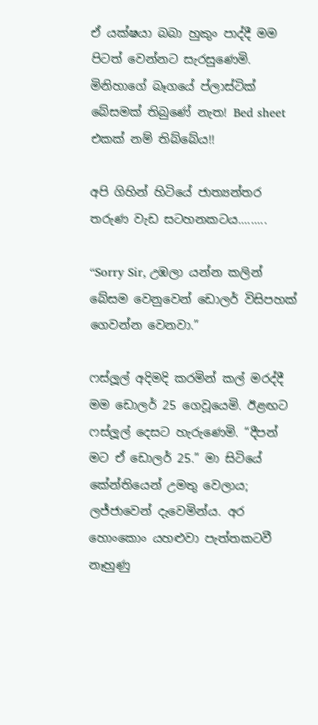ඒ යක්ෂයා බබා හුකුං පාද්දී මම පිටත් වෙන්නට සැරසුණෙමි. මිනිහාගේ බෑගයේ ප්ලාස්ටික් බේසමක් තිබුණේ නැත! Bed sheet එකක් නම් තිබ්බේය!!

අපි ගිහින් හිටියේ ජාත්‍යන්තර තරුණ වැඩ සටහනකටය.........

“Sorry Sir, උඹලා යන්න කලින් බේසම වෙනුවෙන් ඩොලර් විසිපහක් ගෙවන්න වෙනවා.”

ෆස්ලූල් අදිමදි කරමින් කල් මරද්දී මම ඩොලර් 25 ගෙවූයෙමි. ඊළඟට ෆස්ලූල් දෙසට හැරුණෙමි. “දීපන් මට ඒ ඩොලර් 25.” මා සිටියේ කේන්තියෙන් උමතු වෙලාය; ලජ්ජාවෙන් දැවෙමින්ය. අර හොංකොං යහළුවා පැත්තකටවී නෑහුණු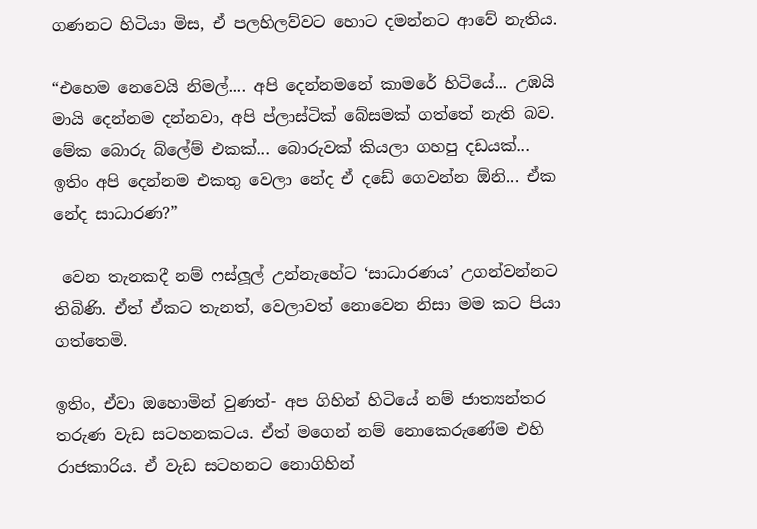ගණනට හිටියා මිස, ඒ පලහිලව්වට හොට දමන්නට ආවේ නැතිය.

“එහෙම නෙවෙයි නිමල්.... අපි දෙන්නමනේ කාමරේ හිටියේ... උඹයි මායි දෙන්නම දන්නවා, අපි ප්ලාස්ටික් බේසමක් ගත්තේ නැති බව. මේක බොරු බ්ලේම් එකක්... බොරුවක් කියලා ගහපු දඩයක්... ඉතිං අපි දෙන්නම එකතු වෙලා නේද ඒ දඩේ ගෙවන්න ඕනි... ඒක නේද සාධාරණ?”

 වෙන තැනකදී නම් ෆස්ලූල් උන්නැහේට ‘සාධාරණය’ උගන්වන්නට තිබිණි. ඒත් ඒකට තැනත්, වෙලාවත් නොවෙන නිසා මම කට පියා ගත්තෙමි.

ඉතිං, ඒවා ඔහොමින් වුණත්- අප ගිහින් හිටියේ නම් ජාත්‍යන්තර තරුණ වැඩ සටහනකටය. ඒත් මගෙන් නම් නොකෙරුණේම එහි රාජකාරිය. ඒ වැඩ සටහනට නොගිහින්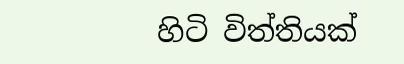හිටි විත්තියක්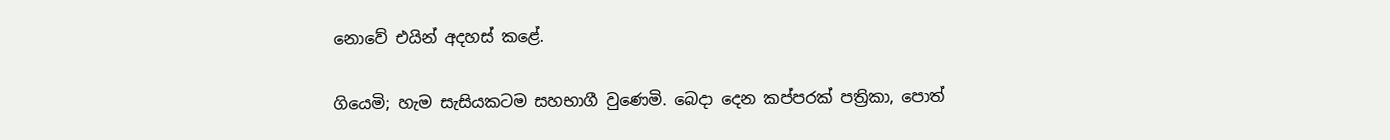නොවේ එයින් අදහස් කළේ.

ගියෙමි; හැම සැසියකටම සහභාගී වුණෙමි. බෙදා දෙන කප්පරක් පත්‍රිකා, පොත්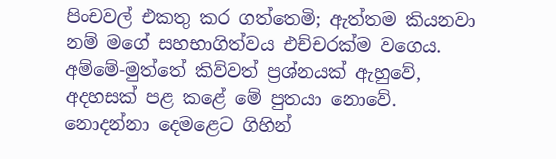පිංචවල් එකතු කර ගත්තෙමි; ඇත්තම කියනවා නම් මගේ සහභාගිත්වය එච්චරක්ම වගෙය. අම්මේ-මුත්තේ කිව්වත් ප්‍රශ්නයක් ඇහුවේ, අදහසක් පළ කළේ මේ පුතයා නොවේ. නොදන්නා දෙමළෙට ගිහින්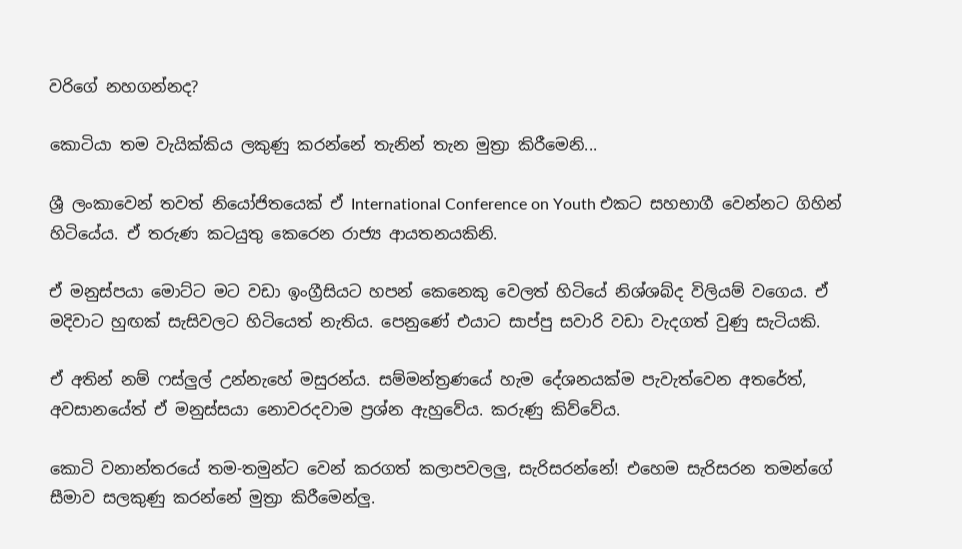වරිගේ නහගන්නද?

කොටියා තම වැයික්කිය ලකුණු කරන්නේ තැනින් තැන මුත්‍රා කිරීමෙනි...

ශ්‍රී ලංකාවෙන් තවත් නියෝජිතයෙක් ඒ International Conference on Youth එකට සහභාගී වෙන්නට ගිහින් හිටියේය. ඒ තරුණ කටයුතු කෙරෙන රාජ්‍ය ආයතනයකිනි.

ඒ මනුස්පයා මොට්ට මට වඩා ඉංග්‍රීසියට හපන් කෙනෙකු වෙලත් හිටියේ නිශ්ශබ්ද විලියම් වගෙය. ඒ මදිවාට හුඟක් සැසිවලට හිටියෙත් නැතිය. පෙනුණේ එයාට සාප්පු සවාරි වඩා වැදගත් වුණු සැටියකි.

ඒ අතින් නම් ෆස්ලුල් උන්නැහේ මසුරන්ය. සම්මන්ත්‍රණයේ හැම දේශනයක්ම පැවැත්වෙන අතරේත්, අවසානයේත් ඒ මනුස්සයා නොවරදවාම ප්‍රශ්න ඇහුවේය. කරුණු කිව්වේය.

කොටි වනාන්තරයේ තම-තමුන්ට වෙන් කරගත් කලාපවලලු, සැරිසරන්නේ! එහෙම සැරිසරන තමන්ගේ සීමාව සලකුණු කරන්නේ මුත්‍රා කිරීමෙන්ලු.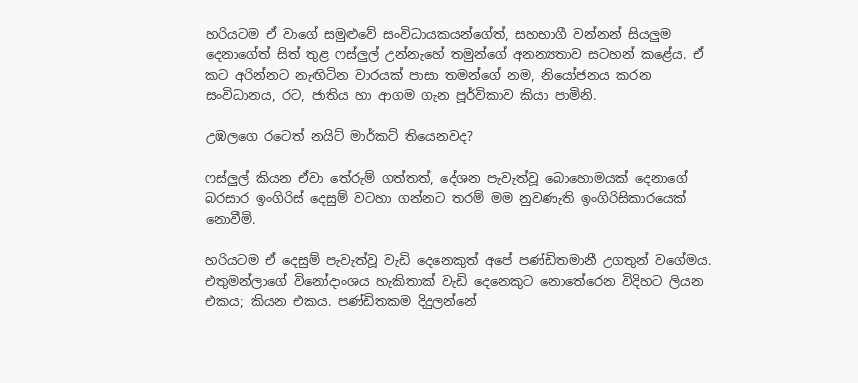හරියටම ඒ වාගේ සමුළුවේ සංවිධායකයන්ගේත්, සහභාගී වන්නන් සියලුම දෙනාගේත් සිත් තුළ ෆස්ලුල් උන්නැහේ තමුන්ගේ අනන්‍යතාව සටහන් කළේය. ඒ කට අරින්නට නැඟිටින වාරයක් පාසා තමන්ගේ නම, නියෝජනය කරන සංවිධානය, රට, ජාතිය හා ආගම ගැන පූර්විකාව කියා පාමිනි.

උඹලගෙ රටෙත් නයිට් මාර්කට් තියෙනවද?

ෆස්ලුල් කියන ඒවා තේරුම් ගත්තත්, දේශන පැවැත්වූ බොහොමයක් දෙනාගේ බරසාර ඉංගිරිස් දෙසුම් වටහා ගන්නට තරම් මම නුවණැති ඉංගිරිසිකාරයෙක් නොවීමි.

හරියටම ඒ දෙසුම් පැවැත්වූ වැඩි දෙනෙකුත් අපේ පණ්ඩිතමානී උගතුන් වගේමය. එතුමන්ලාගේ විනෝදාංශය හැකිතාක් වැඩි දෙනෙකුට නොතේරෙන විදිහට ලියන එකය; කියන එකය. පණ්ඩිතකම දිදුලන්නේ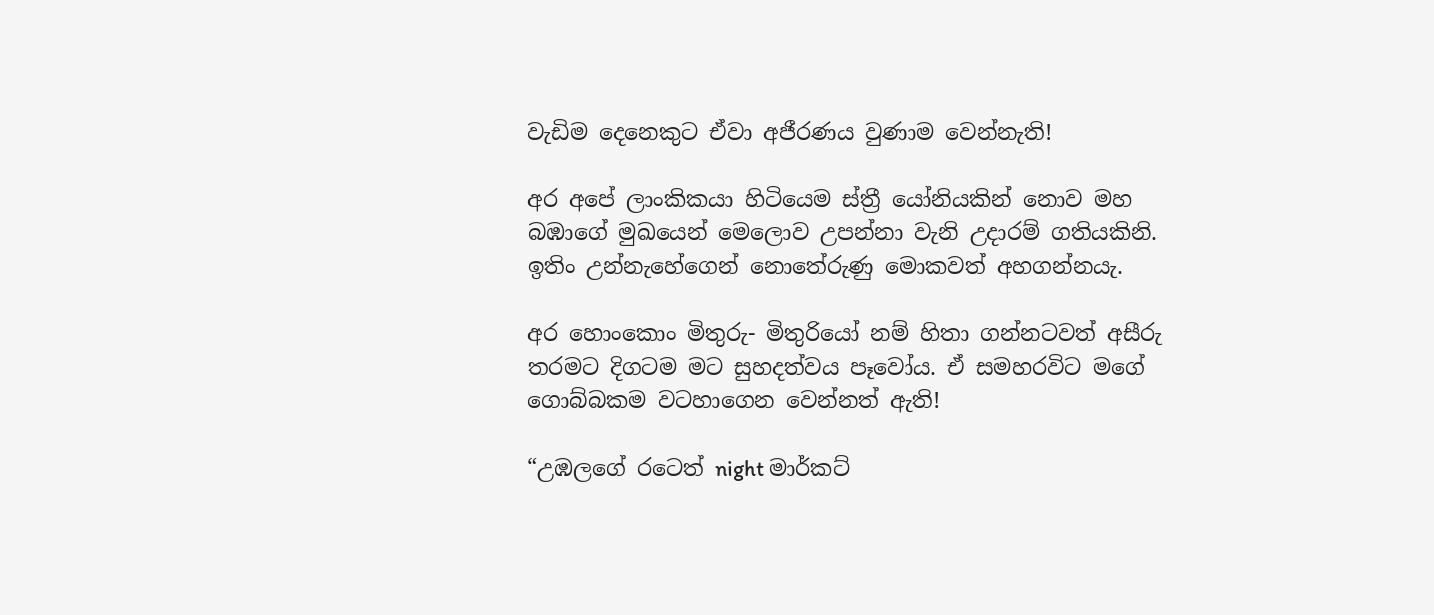වැඩිම දෙනෙකුට ඒවා අජීරණය වුණාම වෙන්නැති!

අර අපේ ලාංකිකයා හිටියෙම ස්ත්‍රී යෝනියකින් නොව මහ බඹාගේ මුඛයෙන් මෙලොව උපන්නා වැනි උදාරම් ගතියකිනි. ඉතිං උන්නැහේගෙන් නොතේරුණු මොකවත් අහගන්නයැ.

අර හොංකොං මිතුරු- මිතුරියෝ නම් හිතා ගන්නටවත් අසීරු තරමට දිගටම මට සුහදත්වය පෑවෝය. ඒ සමහරවිට මගේ ගොබ්බකම වටහාගෙන වෙන්නත් ඇති!

“උඹලගේ රටෙත් night මාර්කට්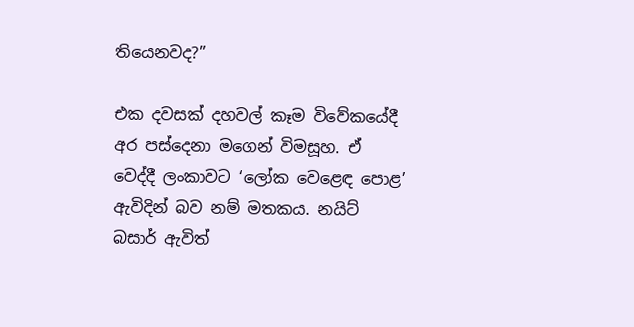තියෙනවද?”

එක දවසක් දහවල් කෑම විවේකයේදී අර පස්දෙනා මගෙන් විමසූහ. ඒ වෙද්දී ලංකාවට ‘ලෝක වෙළෙඳ පොළ’ ඇවිදින් බව නම් මතකය. නයිට් බසාර් ඇවිත්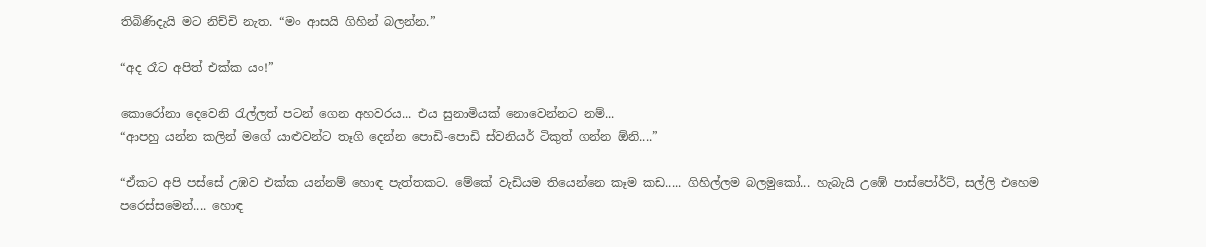තිබිණිදැයි මට නිච්චි නැත. “මං ආසයි ගිහින් බලන්න.”

“අද රෑට අපිත් එක්ක යං!”

කොරෝනා දෙවෙනි රැල්ලත් පටන් ගෙන අහවරය... එය සුනාමියක් නොවෙන්නට නම්...
“ආපහු යන්න කලින් මගේ යාළුවන්ට තෑගි දෙන්න පොඩි-පොඩි ස්වනියර් ටිකුත් ගන්න ඕනි....”

“ඒකට අපි පස්සේ උඹව එක්ක යන්නම් හොඳ පැත්තකට. මේකේ වැඩියම තියෙන්නෙ කෑම කඩ..... ගිහිල්ලම බලමුකෝ... හැබැයි උඹේ පාස්පෝර්ට්, සල්ලි එහෙම පරෙස්සමෙන්.... හොඳ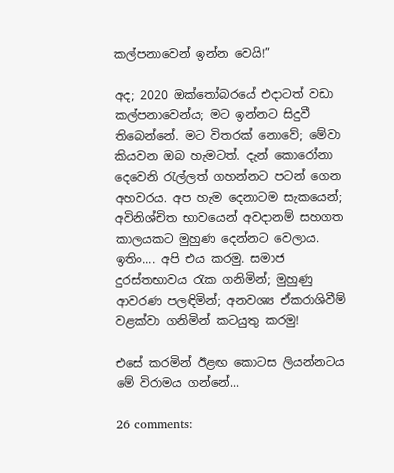කල්පනාවෙන් ඉන්න වෙයි!”

අද; 2020 ඔක්තෝබරයේ එදාටත් වඩා කල්පනාවෙන්ය; මට ඉන්නට සිදුවී තිබෙන්නේ. මට විතරක් නොවේ; මේවා කියවන ඔබ හැමටත්. දැන් කොරෝනා දෙවෙනි රැල්ලත් ගහන්නට පටන් ගෙන අහවරය. අප හැම දෙනාටම සැකයෙන්; අවිනිශ්චිත භාවයෙන් අවදානම් සහගත කාලයකට මුහුණ දෙන්නට වෙලාය. ඉතිං.... අපි එය කරමු. සමාජ දුරස්තභාවය රැක ගනිමින්; මුහුණු ආවරණ පලඳිමින්; අනවශ්‍ය ඒකරාශිවීම් වළක්වා ගනිමින් කටයුතු කරමු!

එසේ කරමින් ඊළඟ කොටස ලියන්නටය මේ විරාමය ගන්නේ...

26 comments: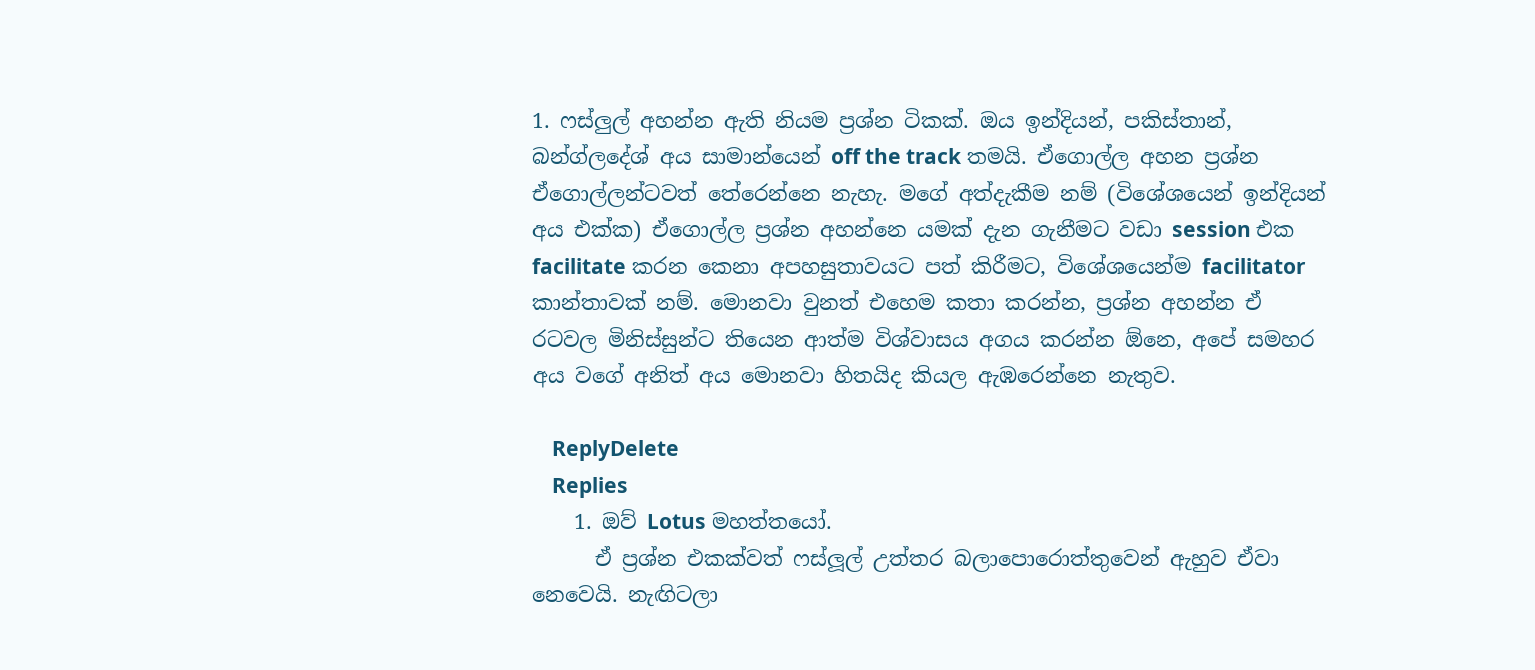1. ෆස්ලුල් අහන්න ඇති නියම ප්‍රශ්න ටිකක්. ඔය ඉන්දියන්, පකිස්තාන්, බන්ග්ලදේශ් අය සාමාන්යෙන් off the track තමයි. ඒගොල්ල අහන ප්‍රශ්න ඒගොල්ලන්ටවත් තේරෙන්නෙ නැහැ. මගේ අත්දැකීම නම් (විශේශයෙන් ඉන්දියන් අය එක්ක) ඒගොල්ල ප්‍රශ්න අහන්නෙ යමක් දැන ගැනීමට වඩා session එක facilitate කරන කෙනා අපහසුතාවයට පත් කිරීමට, විශේශයෙන්ම facilitator කාන්තාවක් නම්. මොනවා වුනත් එහෙම කතා කරන්න, ප්‍රශ්න අහන්න ඒ රටවල මිනිස්සුන්ට තියෙන ආත්ම විශ්වාසය අගය කරන්න ඕනෙ, අපේ සමහර අය වගේ අනිත් අය මොනවා හිතයිද කියල ඇඹරෙන්නෙ නැතුව.

    ReplyDelete
    Replies
    1. ඔව් Lotus මහත්තයෝ.
      ඒ ප්‍රශ්න එකක්වත් ෆස්ලූල් උත්තර බලාපොරොත්තුවෙන් ඇහුව ඒවා නෙවෙයි. නැඟිටලා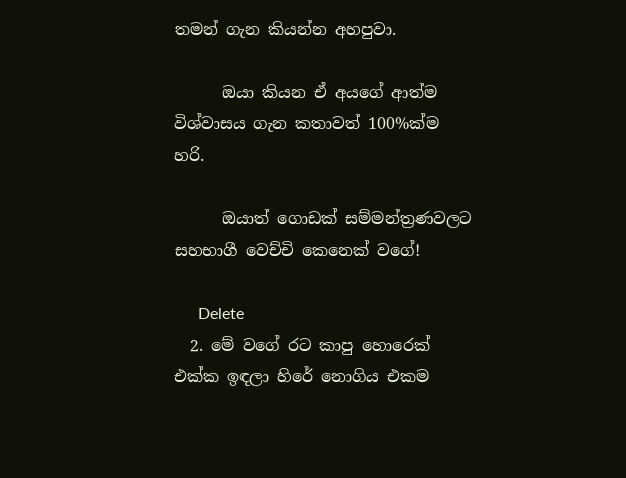තමන් ගැන කියන්න අහපුවා.

      ඔයා කියන ඒ අයගේ ආත්ම විශ්වාසය ගැන කතාවත් 100%ක්ම හරි.

      ඔයාත් ගොඩක් සම්මන්ත්‍රණවලට සහභාගී වෙච්චි කෙනෙක් වගේ!

      Delete
  2. මේ වගේ රට කාපු හොරෙක් එක්ක ඉඳලා හිරේ නොගිය එකම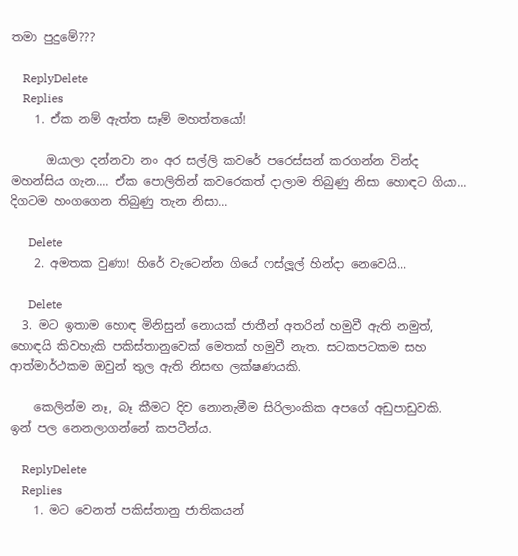තමා පුදුමේ???

    ReplyDelete
    Replies
    1. ඒක නම් ඇත්ත සෑම් මහත්තයෝ!

      ඔයාලා දන්නවා නං අර සල්ලි කවරේ පරෙස්සන් කරගන්න වින්ද මහන්සිය ගැන.... ඒක පොලිතින් කවරෙකත් දාලාම තිබුණු නිසා හොඳට ගියා... දිගටම හංගගෙන තිබුණු තැන නිසා...

      Delete
    2. අමතක වුණා! හිරේ වැටෙන්න ගියේ ෆස්ලූල් හින්දා නෙවෙයි...

      Delete
  3. මට ඉතාම හොඳ මිනිසුන් නොයක් ජාතීන් අතරින් හමුවී ඇති නමුත්, හොඳයි කිවහැකි පකිස්තානුවෙක් මෙතක් හමුවී නැත. සටකපටකම සහ ආත්මාර්ථකම ඔවුන් තුල ඇති නිසඟ ලක්ෂණයකි.

    කෙලින්ම නෑ, බෑ කීමට දිව නොනැමීම සිරිලාංකික අපගේ අඩුපාඩුවකි. ඉන් පල නෙනලාගන්නේ කපටීන්ය.

    ReplyDelete
    Replies
    1. මට වෙනත් පකිස්තානු ජාතිකයන්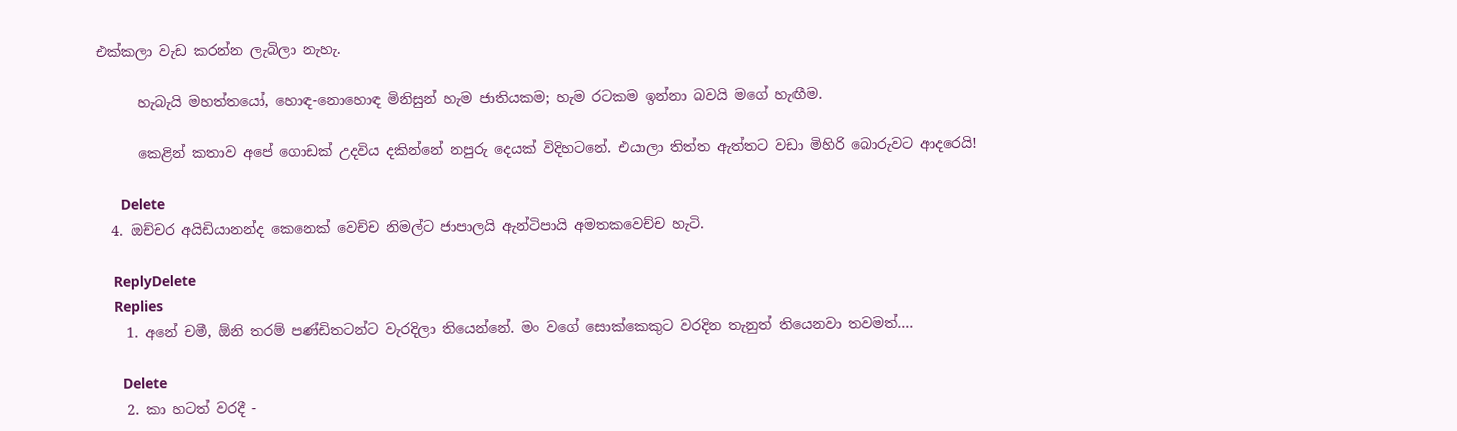එක්කලා වැඩ කරන්න ලැබිලා නැහැ.

      හැබැයි මහත්තයෝ, හොඳ-නොහොඳ මිනිසුන් හැම ජාතියකම; හැම රටකම ඉන්නා බවයි මගේ හැඟීම.

      කෙළින් කතාව අපේ ගොඩක් උදවිය දකින්නේ නපුරු දෙයක් විදිහටනේ. එයාලා තිත්ත ඇත්තට වඩා මිහිරි බොරුවට ආදරෙයි!

      Delete
  4. ඔච්චර අයිඩියානන්ද කෙනෙක් වෙච්ච නිමල්ට ජාපාලයි ඇන්ටිපායි අමතකවෙච්ච හැටි.

    ReplyDelete
    Replies
    1. අනේ චමී, ඕනි තරම් පණ්ඩිතටන්ට වැරදිලා තියෙන්නේ. මං වගේ සොක්කෙකුට වරදින තැනුත් තියෙනවා තවමත්....

      Delete
    2. කා හටත් වරදී -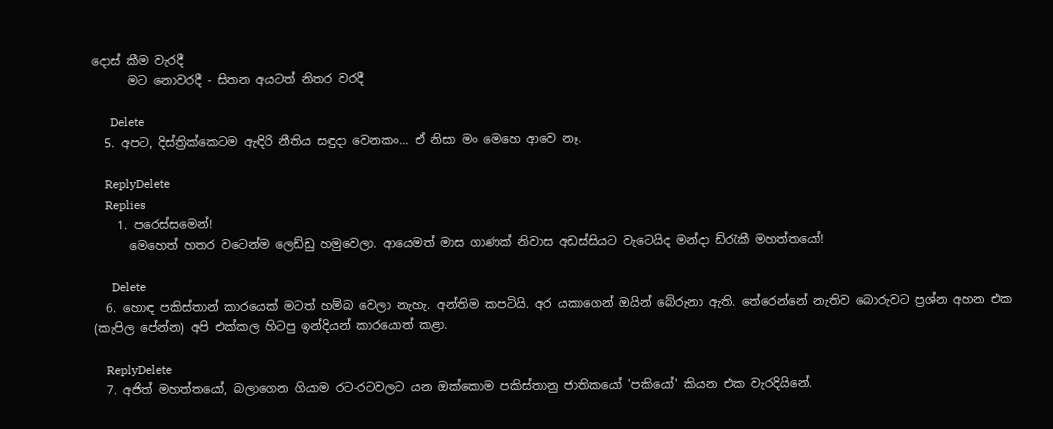දොස් කීම වැරදී
      මට නොවරදී - සිතන අයටත් නිතර වරදී

      Delete
  5. අපට, දිස්ත්‍රික්කෙටම ඇඳිරි නීතිය සඳුදා වෙනකං... ඒ නිසා මං මෙහෙ ආවෙ නෑ.

    ReplyDelete
    Replies
    1. පරෙස්සමෙන්!
      මෙහෙත් හතර වටෙන්ම ලෙඩ්ඩු හමුවෙලා. ආයෙමත් මාස ගාණක් නිවාස අඩස්සියට වැටෙයිද මන්දා ඩ්රැකී මහත්තයෝ!

      Delete
  6. හොඳ පකිස්තාන් කාරයෙක් මටත් හම්බ වෙලා නැහැ. අන්තිම කපටියි. අර යකාගෙන් ඔයින් බේරුනා ඇති. තේරෙන්නේ නැතිව බොරුවට ප්‍රශ්න අහන එක (කැපිල පේන්න) අපි එක්කල හිටපු ඉන්දියන් කාරයොත් කළා.

    ReplyDelete
  7. අජිත් මහත්තයෝ, බලාගෙන ගියාම රට-රටවලට යන ඔක්කොම පකිස්තානු ජාතිකයෝ 'පකියෝ' කියන එක වැරදියිනේ.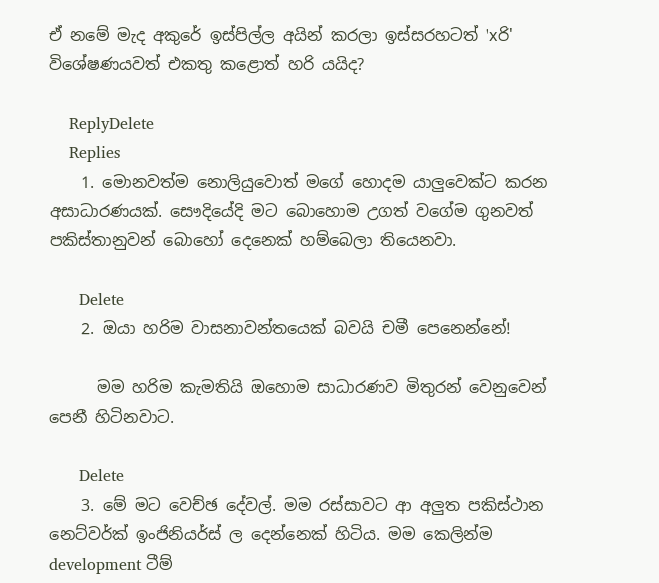ඒ නමේ මැද අකුරේ ඉස්පිල්ල අයින් කරලා ඉස්සරහටත් 'xරි' විශේෂණයවත් එකතු කළොත් හරි යයිද?

    ReplyDelete
    Replies
    1. මොනවත්ම නොලියුවොත් මගේ හොදම යාලුවෙක්ට කරන අසාධාරණයක්. සෞදියේදි මට බොහොම උගත් වගේම ගුනවත් පකිස්තානුවන් බොහෝ දෙනෙක් හම්බෙලා තියෙනවා.

      Delete
    2. ඔයා හරිම වාසනාවන්තයෙක් බවයි චමී පෙනෙන්නේ!

      මම හරිම කැමතියි ඔහොම සාධාරණව මිතුරන් වෙනුවෙන් පෙනී හිටිනවාට.

      Delete
    3. මේ මට වෙච්ඡ දේවල්. මම රස්සාවට ආ අලුත පකිස්ථාන නෙට්වර්ක් ඉංජිනියර්ස් ල දෙන්නෙක් හිටිය. මම කෙලින්ම development ටීම්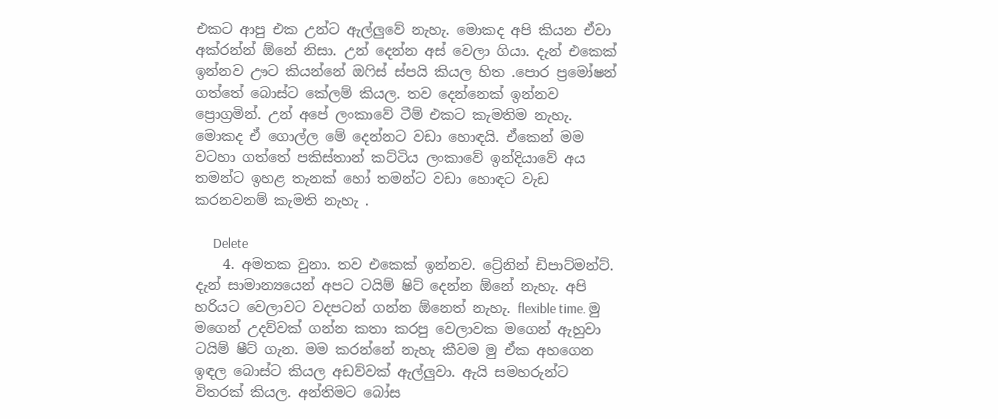එකට ආපු එක උන්ට ඇල්ලුවේ නැහැ. මොකද අපි කියන ඒවා අක්රන්න් ඕනේ නිසා. උන් දෙන්න අස් වෙලා ගියා. දැන් එකෙක් ඉන්නව ඌට කියන්නේ ඔෆිස් ස්පයි කියල හිත .පොර ප්‍රමෝෂන් ගත්තේ බොස්ට කේලම් කියල. තව දෙන්නෙක් ඉන්නව ප්‍රොග්‍රමින්. උන් අපේ ලංකාවේ ටීම් එකට කැමතිම නැහැ. මොකද ඒ ගොල්ල මේ දෙන්නට වඩා හොඳයි. ඒකෙන් මම වටහා ගත්තේ පකිස්තාන් කට්ටිය ලංකාවේ ඉන්දියාවේ අය තමන්ට ඉහළ තැනක් හෝ තමන්ට වඩා හොඳට වැඩ කරනවනම් කැමති නැහැ .

      Delete
    4. අමතක වුනා. තව එකෙක් ඉන්නව. ට්‍රේනින් ඩිපාට්මන්ට්. දැන් සාමාන්‍යයෙන් අපට ටයිම් ෂිට් දෙන්න ඕනේ නැහැ. අපි හරියට වෙලාවට වදපටන් ගන්න ඕනෙත් නැහැ. flexible time. මු මගෙන් උදව්වක් ගන්න කතා කරපු වෙලාවක මගෙන් ඇහුවා ටයිම් ෂීට් ගැන. මම කරන්නේ නැහැ කීවම මු ඒක අහගෙන ඉඳල බොස්ට කියල අඩව්වක් ඇල්ලුවා. ඇයි සමහරුන්ට විතරක් කියල. අන්තිමට බෝස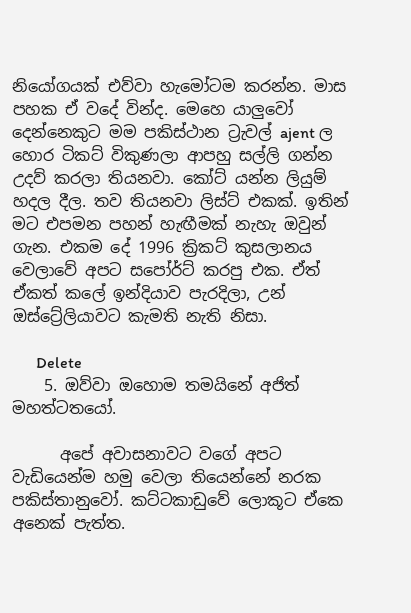නියෝගයක් එව්වා හැමෝටම කරන්න. මාස පහක ඒ වදේ වින්ද. මෙහෙ යාලුවෝ දෙන්නෙකුට මම පකිස්ථාන ට්‍රැවල් ajent ල හොර ටිකට් විකුණලා ආපහු සල්ලි ගන්න උදව් කරලා තියනවා. කෝට් යන්න ලියුම් හදල දීල. තව තියනවා ලිස්ට් එකක්. ඉතින් මට එපමන පහන් හැඟීමක් නැහැ ඔවුන් ගැන. එකම දේ 1996 ක්‍රිකට් කුසලානය වෙලාවේ අපට සපෝර්ට් කරපු එක. ඒත් ඒකත් කලේ ඉන්දියාව පැරදිලා, උන් ඔස්ට්‍රේලියාවට කැමති නැති නිසා.

      Delete
    5. ඔව්වා ඔහොම තමයිනේ අජිත් මහත්ටතයෝ.

      අපේ අවාසනාවට වගේ අපට වැඩියෙන්ම හමු වෙලා තියෙන්නේ නරක පකිස්තානුවෝ. කට්ටකාඩුවේ ලොකූට ඒකෙ අනෙක් පැත්ත.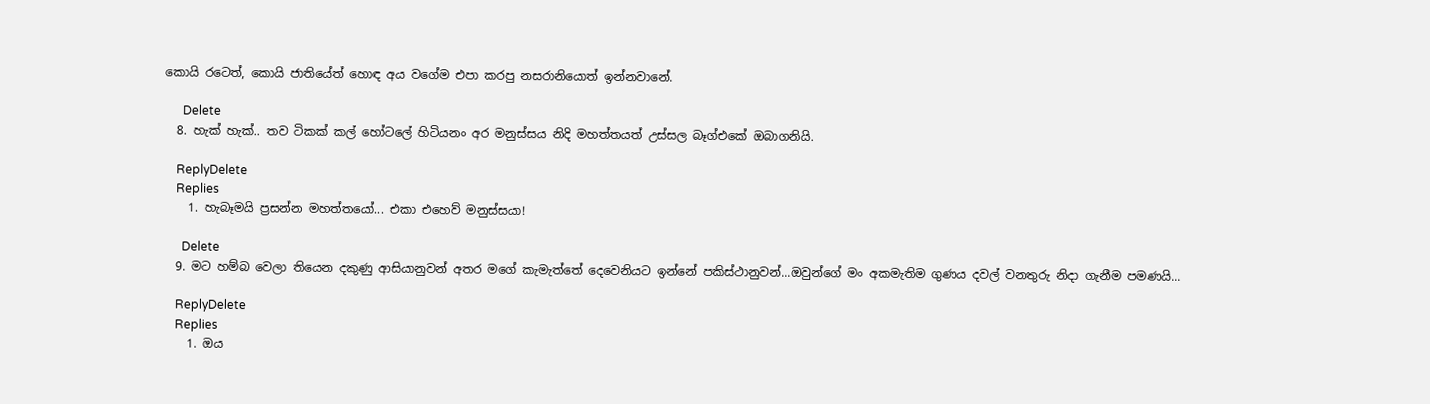කොයි රටෙත්, කොයි ජාතියේත් හොඳ අය වගේම එපා කරපු නසරානියොත් ඉන්නවානේ.

      Delete
  8. හැක් හැක්.. තව ටිකක් කල් හෝටලේ හිටියනං අර මනුස්සය නිදි මහත්තයත් උස්සල බෑග්එකේ ඔබාගනියි.

    ReplyDelete
    Replies
    1. හැබෑමයි ප්‍රසන්න මහත්තයෝ... එකා එහෙව් මනුස්සයා!

      Delete
  9. මට හම්බ වෙලා තියෙන දකුණු ආසියානුවන් අතර මගේ කැමැත්තේ දෙවෙනියට ඉන්නේ පකිස්ථානුවන්...ඔවුන්ගේ මං අකමැතිම ගුණය දවල් වනතුරු නිදා ගැනීම පමණයි...

    ReplyDelete
    Replies
    1. ඔය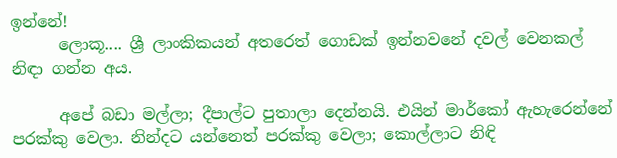ඉන්නේ!
      ලොකූ.... ශ්‍රී ලාංකිකයන් අතරෙත් ගොඩක් ඉන්නවනේ දවල් වෙනකල් නිඳා ගන්න අය.

      අපේ බඩා මල්ලා; දීපාල්ට පුතාලා දෙන්නයි. එයින් මාර්කෝ ඇහැරෙන්නේ පරක්කු වෙලා. නින්දට යන්නෙත් පරක්කු වෙලා; කොල්ලාට නිඳි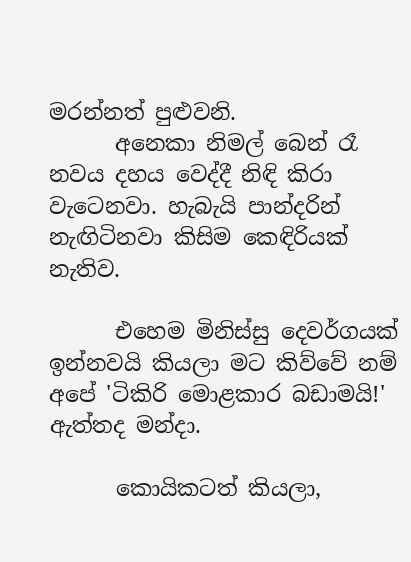මරන්නත් පුළුවනි.
      අනෙකා නිමල් බෙන් රෑ නවය දහය වෙද්දී නිඳි කිරා වැටෙනවා. හැබැයි පාන්දරින් නැඟිටිනවා කිසිම කෙඳිරියක් නැතිව.

      එහෙම මිනිස්සු දෙවර්ගයක් ඉන්නවයි කියලා මට කිව්වේ නම් අපේ 'ටිකිරි මොළකාර බඩාමයි!' ඇත්තද මන්දා.

      කොයිකටත් කියලා,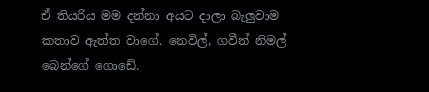ඒ තියරිය මම දන්නා අයට දාලා බැලුවාම කතාව ඇත්ත වාගේ. නෙවිල්, ගවීන් නිමල් බෙන්ගේ ගොඩේ.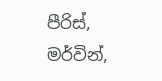පීරිස්, මර්වින්,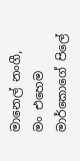මානෙල් නංගී, මං එහෙම මාර්කොගේ පිලේ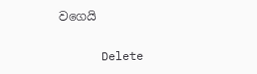වගෙයි

      Delete